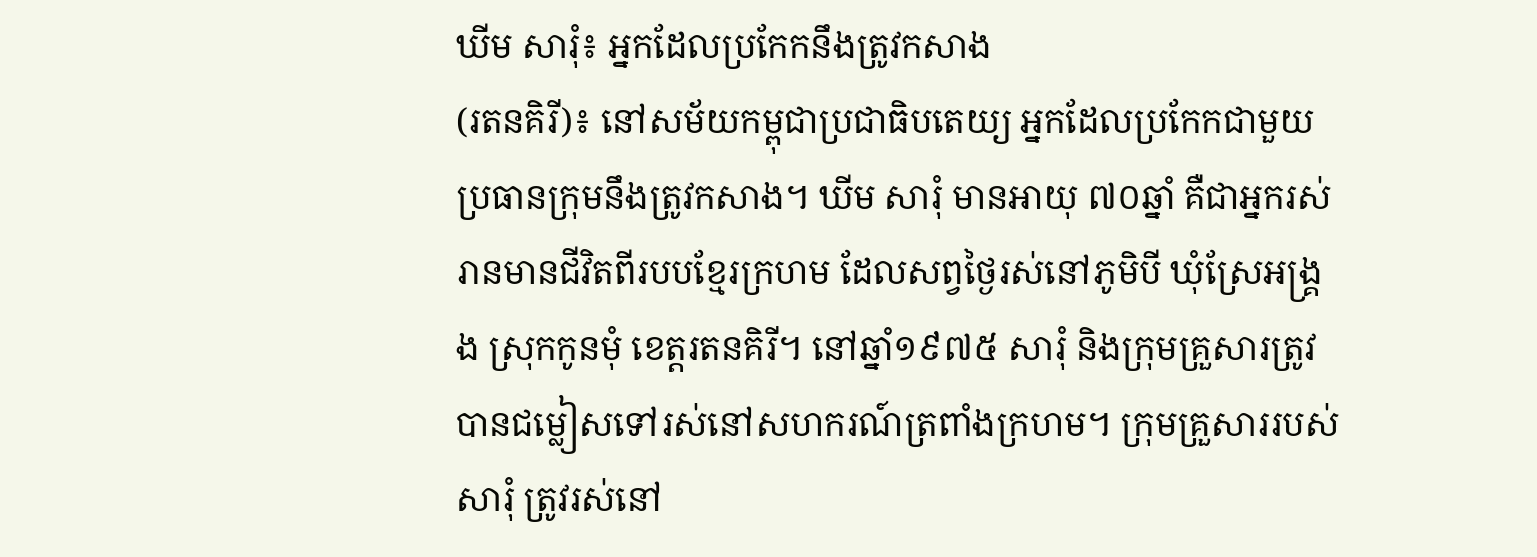ឃីម សារុំ៖ អ្នកដែលប្រកែកនឹងត្រូវកសាង
(រតនគិរី)៖ នៅសម័យកម្ពុជាប្រជាធិបតេយ្យ អ្នកដែលប្រកែកជាមួយប្រធានក្រុមនឹងត្រូវកសាង។ ឃីម សារុំ មានអាយុ ៧០ឆ្នាំ គឺជាអ្នករស់រានមានជីវិតពីរបបខ្មែរក្រហម ដែលសព្វថ្ងៃរស់នៅភូមិបី ឃុំស្រែអង្គ្រង ស្រុកកូនមុំ ខេត្តរតនគិរី។ នៅឆ្នាំ១៩៧៥ សារុំ និងក្រុមគ្រួសារត្រូវបានជម្លៀសទៅរស់នៅសហករណ៍ត្រពាំងក្រហម។ ក្រុមគ្រួសាររបស់ សារុំ ត្រូវរស់នៅ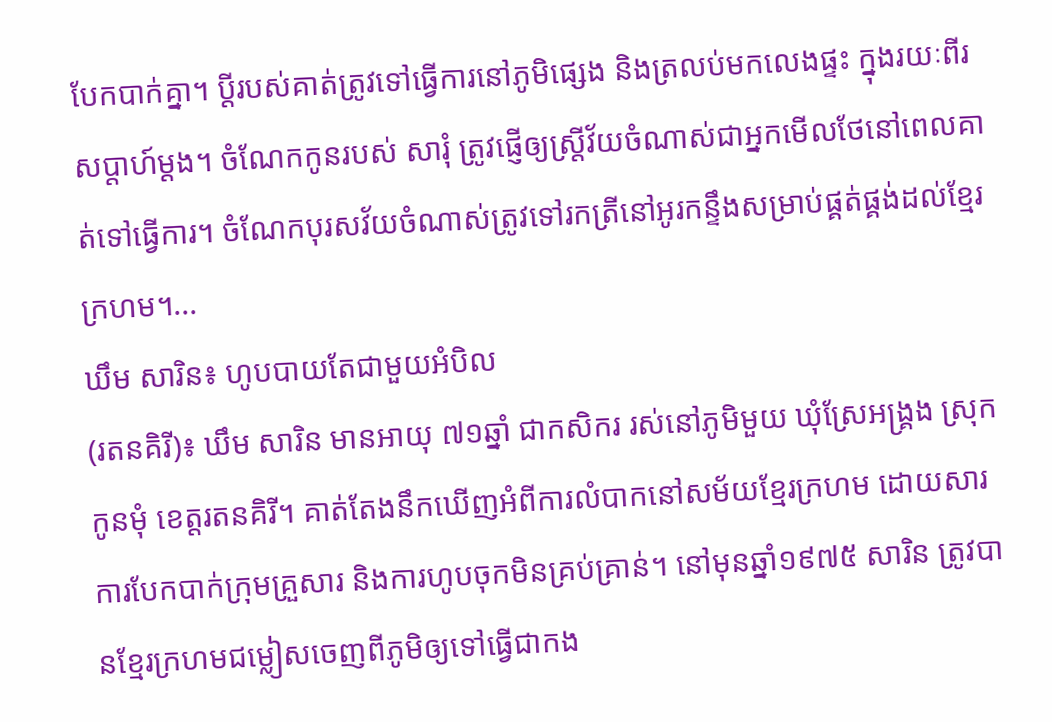បែកបាក់គ្នា។ ប្តីរបស់គាត់ត្រូវទៅធ្វើការនៅភូមិផ្សេង និងត្រលប់មកលេងផ្ទះ ក្នុងរយៈពីរសប្តាហ៍ម្ដង។ ចំណែកកូនរបស់ សារុំ ត្រូវផ្ញើឲ្យស្ត្រីវ័យចំណាស់ជាអ្នកមើលថែនៅពេលគាត់ទៅធ្វើការ។ ចំណែកបុរសវ័យចំណាស់ត្រូវទៅរកត្រីនៅអូរកន្ទឹងសម្រាប់ផ្គត់ផ្គង់ដល់ខ្មែរក្រហម។...
ឃឹម សារិន៖ ហូបបាយតែជាមួយអំបិល
(រតនគិរី)៖ ឃឹម សារិន មានអាយុ ៧១ឆ្នាំ ជាកសិករ រស់នៅភូមិមួយ ឃុំស្រែអង្គ្រង ស្រុកកូនមុំ ខេត្តរតនគិរី។ គាត់តែងនឹកឃើញអំពីការលំបាកនៅសម័យខ្មែរក្រហម ដោយសារការបែកបាក់ក្រុមគ្រួសារ និងការហូបចុកមិនគ្រប់គ្រាន់។ នៅមុនឆ្នាំ១៩៧៥ សារិន ត្រូវបានខ្មែរក្រហមជម្លៀសចេញពីភូមិឲ្យទៅធ្វើជាកង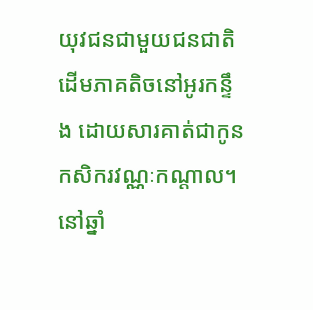យុវជនជាមួយជនជាតិដើមភាគតិចនៅអូរកន្ទឹង ដោយសារគាត់ជាកូនកសិករវណ្ណៈកណ្ដាល។ នៅឆ្នាំ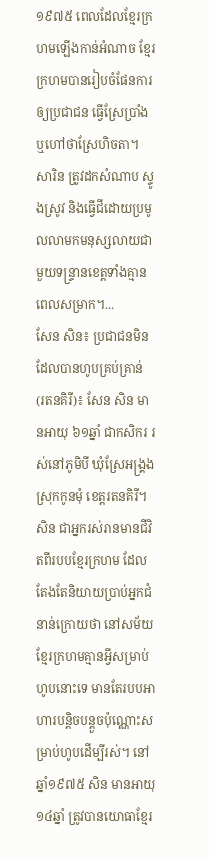១៩៧៥ ពេលដែលខ្មែរក្រហមឡើងកាន់អំណាច ខ្មែរក្រហមបានរៀបចំផែនការឲ្យប្រជាជន ធ្វើស្រែប្រាំងឬហៅថាស្រែហិចតា។ សារិន ត្រូវដកសំណាប ស្ទូងស្រូវ និងធ្វើជីដោយប្រមូលលាមកមនុស្សលាយជាមួយទន្ទ្រានខេត្តទាំងគ្មានពេលសម្រាក។...
សែន សិន៖ ប្រជាជនមិនដែលបានហូបគ្រប់គ្រាន់
(រតនគិរី)៖ សែន សិន មានអាយុ ៦១ឆ្នាំ ជាកសិករ រស់នៅភូមិបី ឃុំស្រែអង្គ្រង ស្រុកកូនមុំ ខេត្តរតនគិរី។ សិន ជាអ្នករស់រានមានជីវិតពីរបបខ្មែរក្រហម ដែលតែងតែនិយាយប្រាប់អ្នកជំនាន់ក្រោយថា នៅសម័យខ្មែរក្រហមគ្មានអ្វីសម្រាប់ហូបនោះទេ មានតែរបបអាហារបន្តិចបន្តួចប៉ុណ្ណោះសម្រាប់ហូបដើម្បីរស់។ នៅឆ្នាំ១៩៧៥ សិន មានអាយុ ១៤ឆ្នាំ ត្រូវបានយោធាខ្មែរ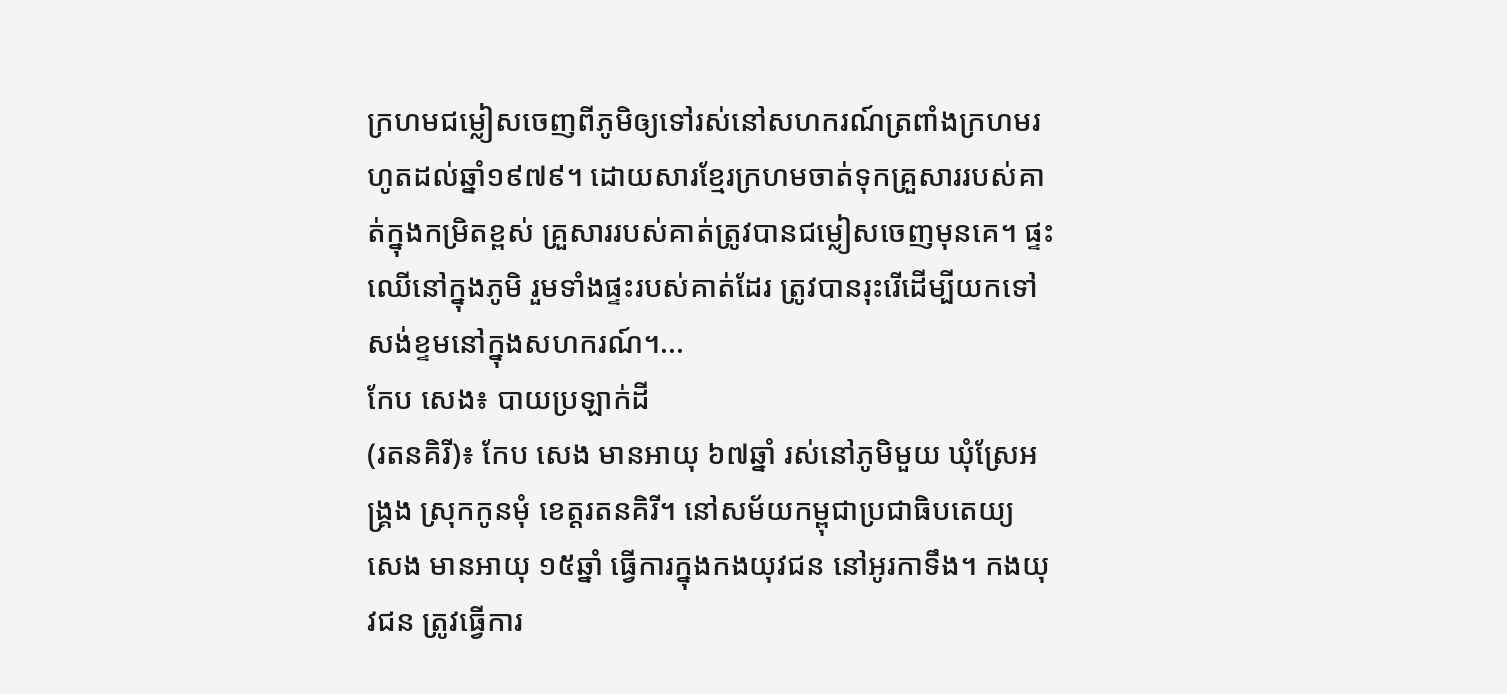ក្រហមជម្លៀសចេញពីភូមិឲ្យទៅរស់នៅសហករណ៍ត្រពាំងក្រហមរហូតដល់ឆ្នាំ១៩៧៩។ ដោយសារខ្មែរក្រហមចាត់ទុកគ្រួសាររបស់គាត់ក្នុងកម្រិតខ្ពស់ គ្រួសាររបស់គាត់ត្រូវបានជម្លៀសចេញមុនគេ។ ផ្ទះឈើនៅក្នុងភូមិ រួមទាំងផ្ទះរបស់គាត់ដែរ ត្រូវបានរុះរើដើម្បីយកទៅសង់ខ្ទមនៅក្នុងសហករណ៍។...
កែប សេង៖ បាយប្រឡាក់ដី
(រតនគិរី)៖ កែប សេង មានអាយុ ៦៧ឆ្នាំ រស់នៅភូមិមួយ ឃុំស្រែអង្គ្រង ស្រុកកូនមុំ ខេត្តរតនគិរី។ នៅសម័យកម្ពុជាប្រជាធិបតេយ្យ សេង មានអាយុ ១៥ឆ្នាំ ធ្វើការក្នុងកងយុវជន នៅអូរកាទឹង។ កងយុវជន ត្រូវធ្វើការ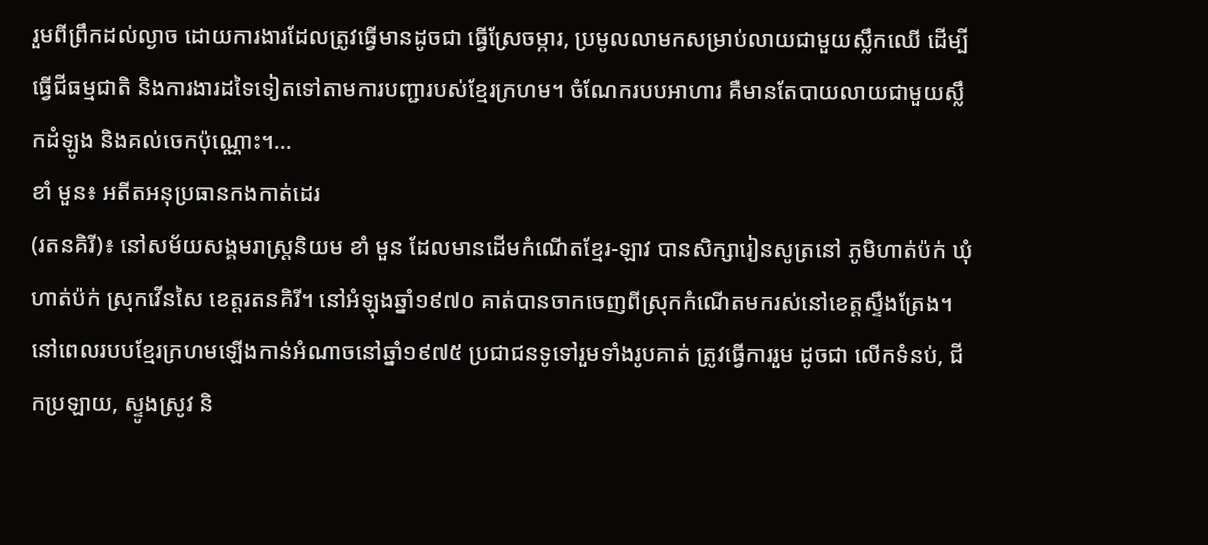រួមពីព្រឹកដល់ល្ងាច ដោយការងារដែលត្រូវធ្វើមានដូចជា ធ្វើស្រែចម្ការ, ប្រមូលលាមកសម្រាប់លាយជាមួយស្លឹកឈើ ដើម្បីធ្វើជីធម្មជាតិ និងការងារដទៃទៀតទៅតាមការបញ្ជារបស់ខ្មែរក្រហម។ ចំណែករបបអាហារ គឺមានតែបាយលាយជាមួយស្លឹកដំឡូង និងគល់ចេកប៉ុណ្ណោះ។...
ខាំ មួន៖ អតីតអនុប្រធានកងកាត់ដេរ
(រតនគិរី)៖ នៅសម័យសង្គមរាស្ត្រនិយម ខាំ មួន ដែលមានដើមកំណើតខ្មែរ-ឡាវ បានសិក្សារៀនសូត្រនៅ ភូមិហាត់ប៉ក់ ឃុំហាត់ប៉ក់ ស្រុកវើនសៃ ខេត្តរតនគិរី។ នៅអំឡុងឆ្នាំ១៩៧០ គាត់បានចាកចេញពីស្រុកកំណើតមករស់នៅខេត្តស្ទឹងត្រែង។ នៅពេលរបបខ្មែរក្រហមឡើងកាន់អំណាចនៅឆ្នាំ១៩៧៥ ប្រជាជនទូទៅរួមទាំងរូបគាត់ ត្រូវធ្វើការរួម ដូចជា លើកទំនប់, ជីកប្រឡាយ, ស្ទូងស្រូវ និ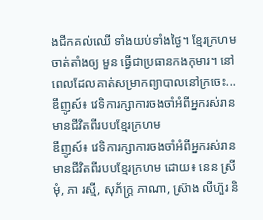ងជីកគល់ឈើ ទាំងយប់ទាំងថ្ងៃ។ ខ្មែរក្រហមចាត់តាំងឲ្យ មួន ធ្វើជាប្រធានកងកុមារ។ នៅពេលដែលគាត់សម្រាកព្យាបាលនៅក្រចេះ...
ឌឹញូស៍៖ វេទិការក្សាការចងចាំអំពីអ្នករស់រានមានជីវិតពីរបបខ្មែរក្រហម
ឌឹញូស៍៖ វេទិការក្សាការចងចាំអំពីអ្នករស់រានមានជីវិតពីរបបខ្មែរក្រហម ដោយ៖ នេន ស្រីមុំ, ភា រស្មី, សុភ័ក្ត្រ ភាណា, ស្រ៊ាង លីហ៊ួរ និ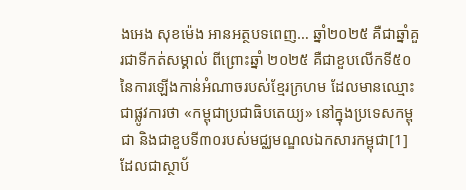ងអេង សុខម៉េង អានអត្ថបទពេញ… ឆ្នាំ២០២៥ គឺជាឆ្នាំគួរជាទីកត់សម្គាល់ ពីព្រោះឆ្នាំ ២០២៥ គឺជាខួបលើកទី៥០នៃការឡើងកាន់អំណាចរបស់ខ្មែរក្រហម ដែលមានឈ្មោះជាផ្លូវការថា «កម្ពុជាប្រជាធិបតេយ្យ» នៅក្នុងប្រទេសកម្ពុជា និងជាខួបទី៣០របស់មជ្ឈមណ្ឌលឯកសារកម្ពុជា[1] ដែលជាស្ថាប័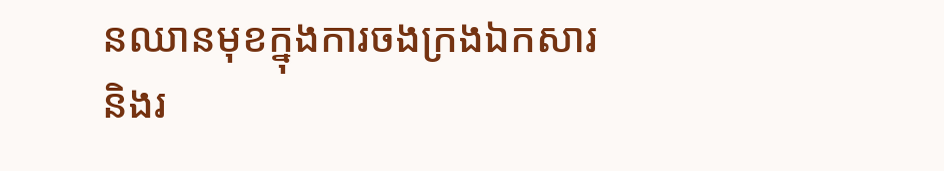នឈានមុខក្នុងការចងក្រងឯកសារ និងរ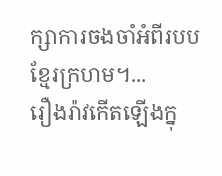ក្សាការចងចាំអំពីរបបខ្មែរក្រហម។...
រឿងរ៉ាវកើតឡើងក្នុ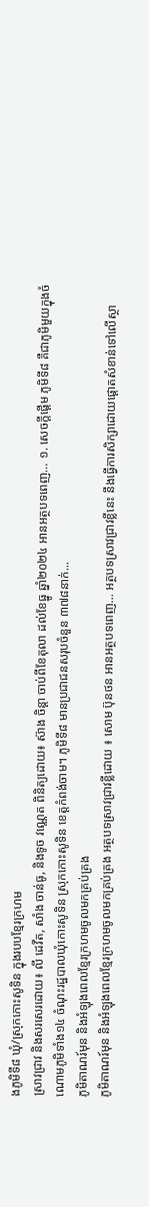ងភូមិទី៨ ឃុំ/ស្រុកកោះសូទិន ក្នុងរបបខ្មែរក្រហម
ស្រាវជ្រាវ និងសរសេរដោយ៖ លី ដេវីត, សាំង ចាន់ធូ, និងទូច វណ្ណេត ពិនិត្យដោយ៖ ស៊ាង ចិន្ដា ចាប់ពីខែតុលា ដល់ខែធ្នូ ឆ្នាំ២០២៤ អានអត្ថបទពេញ… ១. សេចក្ដីផ្ដើម ភូមិទី៨ គឺជាភូមិមួយក្នុងចំណោមភូមិទាំង១៤ ចំណុះរដ្ឋបាលឃុំកោះសូទិន ស្រុកកោះសូទិន ខេត្តកំពង់ចាម។ ភូមិទី៨ មានប្រជាជនសរុបចំនួន ៣៧៨នាក់...
ភូមិតាណរ៍មុន និងអំឡុងពេលខ្មែរក្រហមចូលមកគ្រប់គ្រង
ភូមិតាណរ៍មុន និងអំឡុងពេលខ្មែរក្រហមចូលមកគ្រប់គ្រង អត្ថបទស្រាវជ្រាវខ្លីដោយ ៖ សោម ប៊ុនថន អានអត្ថបទពេញ… អត្ថបទស្រាវជ្រាវខ្លីនេះ នឹងធ្វើការសិក្សាដោយផ្តោតសំខាន់ទៅលើស្ថា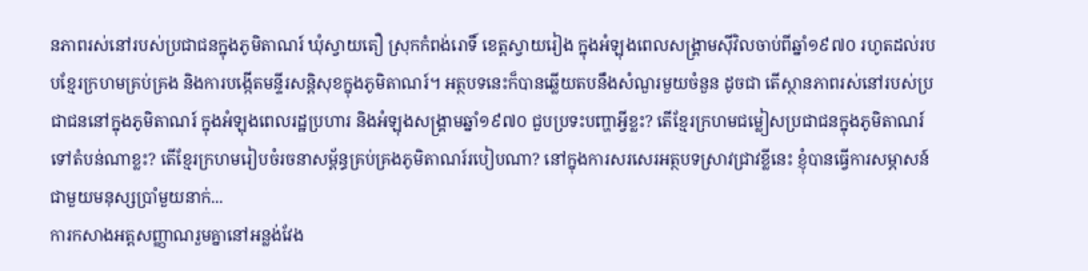នភាពរស់នៅរបស់ប្រជាជនក្នុងភូមិតាណរ៍ ឃុំស្វាយតឿ ស្រុកកំពង់រោទិ៍ ខេត្តស្វាយរៀង ក្នុងអំឡុងពេលសង្រ្គាមស៊ីវិលចាប់ពីឆ្នាំ១៩៧០ រហូតដល់របបខ្មែរក្រហមគ្រប់គ្រង និងការបង្កើតមន្ទីរសន្តិសុខក្នុងភូមិតាណរ៍។ អត្ថបទនេះក៏បានឆ្លើយតបនឹងសំណួរមួយចំនួន ដូចជា តើស្ថានភាពរស់នៅរបស់ប្រជាជននៅក្នុងភូមិតាណរ៍ ក្នុងអំឡុងពេលរដ្ឋប្រហារ និងអំឡុងសង្រ្គាមឆ្នាំ១៩៧០ ជួបប្រទះបញ្ហាអ្វីខ្លះ? តើខ្មែរក្រហមជម្លៀសប្រជាជនក្នុងភូមិតាណរ៍ទៅតំបន់ណាខ្លះ? តើខ្មែរក្រហមរៀបចំរចនាសម្ព័ន្ធគ្រប់គ្រងភូមិតាណរ៍របៀបណា? នៅក្នុងការសរសេរអត្ថបទស្រាវជ្រាវខ្លីនេះ ខ្ញុំបានធ្វើការសម្ភាសន៍ជាមួយមនុស្សប្រាំមួយនាក់...
ការកសាងអត្តសញ្ញាណរួមគ្នានៅអន្លង់វែង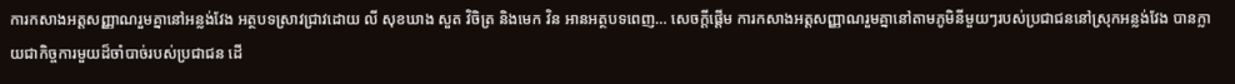ការកសាងអត្តសញ្ញាណរួមគ្នានៅអន្លង់វែង អត្ថបទស្រាវជ្រាវដោយ លី សុខឃាង សួត វិចិត្រ និងមេក វិន អានអត្ថបទពេញ… សេចក្តីផ្តើម ការកសាងអត្តសញ្ញាណរួមគ្នានៅតាមភូមិនីមួយៗរបស់ប្រជាជននៅស្រុកអន្លង់វែង បានក្លាយជាកិច្ចការមួយដ៏ចាំបាច់របស់ប្រជាជន ដើ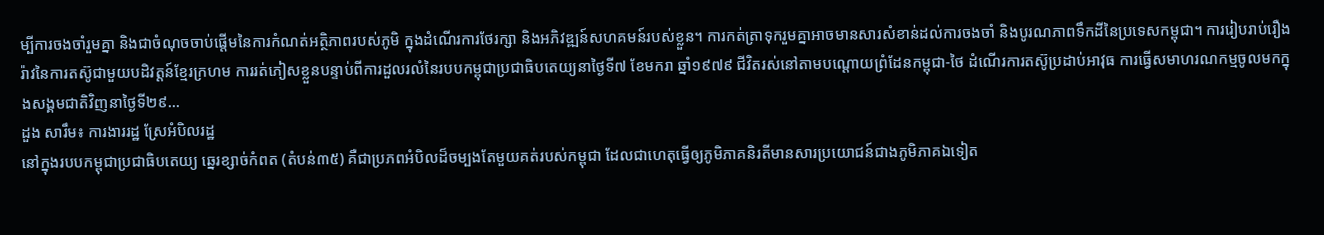ម្បីការចងចាំរួមគ្នា និងជាចំណុចចាប់ផ្តើមនៃការកំណត់អត្ថិភាពរបស់ភូមិ ក្នុងដំណើរការថែរក្សា និងអភិវឌ្ឍន៍សហគមន៍របស់ខ្លួន។ ការកត់ត្រាទុករួមគ្នាអាចមានសារសំខាន់ដល់ការចងចាំ និងបូរណភាពទឹកដីនៃប្រទេសកម្ពុជា។ ការរៀបរាប់រឿងរ៉ាវនៃការតស៊ូជាមួយបដិវត្តន៍ខ្មែរក្រហម ការរត់ភៀសខ្លួនបន្ទាប់ពីការដួលរលំនៃរបបកម្ពុជាប្រជាធិបតេយ្យនាថ្ងៃទី៧ ខែមករា ឆ្នាំ១៩៧៩ ជីវិតរស់នៅតាមបណ្តោយព្រំដែនកម្ពុជា-ថៃ ដំណើរការតស៊ូប្រដាប់អាវុធ ការធ្វើសមាហរណកម្មចូលមកក្នុងសង្គមជាតិវិញនាថ្ងៃទី២៩...
ដួង សារឹម៖ ការងាររដ្ឋ ស្រែអំបិលរដ្ឋ
នៅក្នុងរបបកម្ពុជាប្រជាធិបតេយ្យ ឆ្នេរខ្សាច់កំពត (តំបន់៣៥) គឺជាប្រភពអំបិលដ៏ចម្បងតែមួយគត់របស់កម្ពុជា ដែលជាហេតុធ្វើឲ្យភូមិភាគនិរតីមានសារប្រយោជន៍ជាងភូមិភាគឯទៀត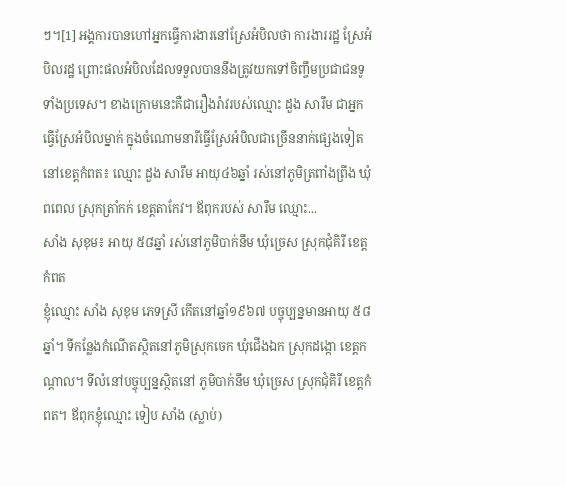ៗ។[1] អង្គការបានហៅអ្នកធ្វើការងារនៅស្រែអំបិលថា ការងាររដ្ឋ ស្រែអំបិលរដ្ឋ ព្រោះផលអំបិលដែលទទួលបាននឹងត្រូវយកទៅចិញ្ចឹមប្រជាជនទូទាំងប្រទេស។ ខាងក្រោមនេះគឺជារឿងរ៉ាវរបស់ឈ្មោះ ដួង សារឹម ជាអ្នកធ្វើស្រែអំបិលម្នាក់ ក្នុងចំណោមនារីធ្វើស្រែអំបិលជាច្រើននាក់ផ្សេងទៀតនៅខេត្តកំពត៖ ឈ្មោះ ដួង សារឹម អាយុ៤៦ឆ្នាំ រស់នៅភូមិត្រពាំងព្រីង ឃុំពពេល ស្រុកត្រាំកក់ ខេត្តតាកែវ។ ឪពុករបស់ សារឹម ឈ្មោះ...
សាំង សុខុម៖ អាយុ ៥៨ឆ្នាំ រស់នៅភូមិបាក់នឹម ឃុំច្រេស ស្រុកជុំគិរី ខេត្តកំពត
ខ្ញុំឈ្មោះ សាំង សុខុម ភេទស្រី កើតនៅឆ្នាំ១៩៦៧ បច្ចុប្បន្នមានអាយុ ៥៨ឆ្នាំ។ ទីកន្លែងកំណើតស្ថិតនៅភូមិស្រុកចេក ឃុំជើងឯក ស្រុកដង្កោ ខេត្តកណ្តាល។ ទីលំនៅបច្ចុប្បន្នស្ថិតនៅ ភូមិបាក់នឹម ឃុំច្រេស ស្រុកជុំគិរី ខេត្តកំពត។ ឪពុកខ្ញុំឈ្មោះ ទៀប សាំង (ស្លាប់)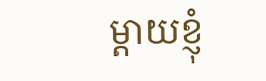ម្តាយខ្ញុំ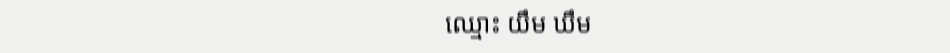ឈ្មោះ យឹម ឃឹម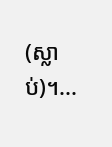(ស្លាប់)។...